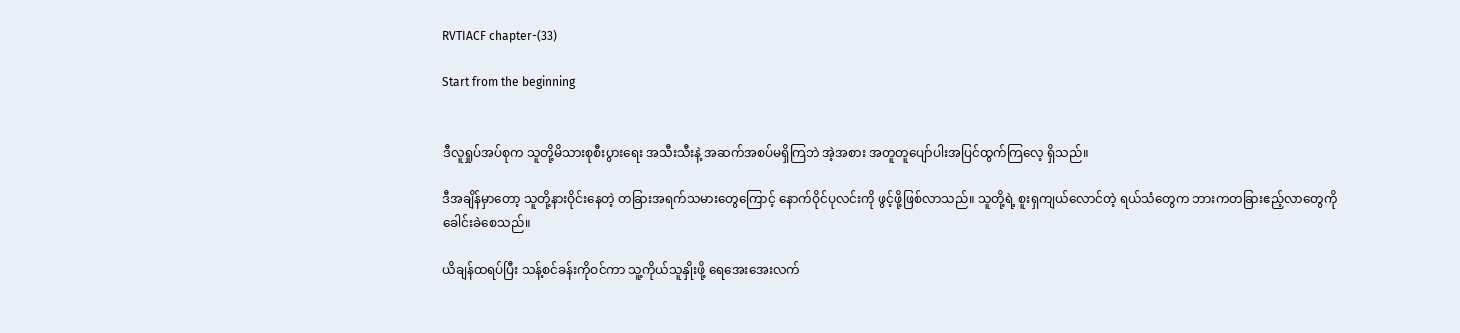RVTIACF chapter-(33)

Start from the beginning


ဒီလူရှုပ်အပ်စုက သူတို့မိသားစုစီးပွားရေး အသီးသီးနဲ့ အဆက်အစပ်မရှိကြဘဲ အဲ့အစား အတူတူပျော်ပါးအပြင်ထွက်ကြလေ့ ရှိသည်။

ဒီအချိန်မှာတော့ သူတို့နားဝိုင်းနေတဲ့ တခြားအရက်သမားတွေကြောင့် နောက်ဝိုင်ပုလင်းကို ဖွင့်ဖို့ဖြစ်လာသည်။ သူတို့ရဲ့ စူးရှကျယ်လောင်တဲ့ ရယ်သံတွေက ဘားကတခြားဧည့်လာတွေကို ခေါင်းခဲစေသည်။

ယိချန်ထရပ်ပြီး သန့်စင်ခန်းကိုဝင်ကာ သူ့ကိုယ်သူနှိုးဖို့ ရေအေးအေးလက်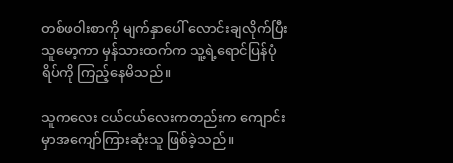တစ်ဖဝါးစာကို မျက်နှာပေါ် လောင်းချလိုက်ပြီး သူမော့ကာ မှန်သားထက်က သူ့ရဲ့ရောင်ပြန်ပုံရိပ်ကို ကြည့်နေမိသည်။

သူကလေး ငယ်ငယ်လေးကတည်းက ကျောင်းမှာအကျော်ကြားဆုံးသူ ဖြစ်ခဲ့သည်။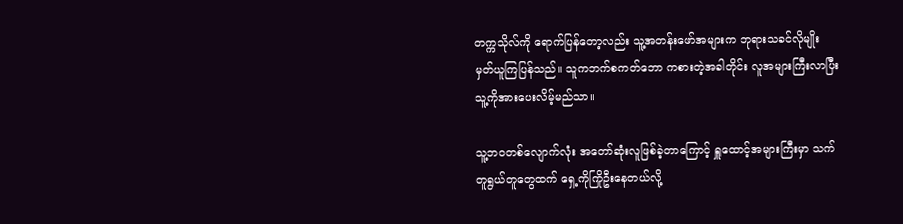တက္ကသိုလ်ကို ရောက်ပြန်တော့လည်း သူ့အတန်းဖော်အများက ဘုရားသခင်လိုမျိုး မှတ်ယူကြပြန်သည်။ သူကဘက်စကတ်ဘော ကစားတဲ့အခါတိုင်း လူအများကြီးလာပြီး သူ့ကိုအားပေးလိမ့်မည်သာ။

သူ့ဘဝတစ်လျောက်လုံး အတော်ဆုံးလူဖြစ်ခဲ့တာကြောင့် ရှူထောင့်အများကြီးမှာ သက်တူရွယ်တူတွေထက် ရှေ့ကိုကြိုဦးနေတယ်လို့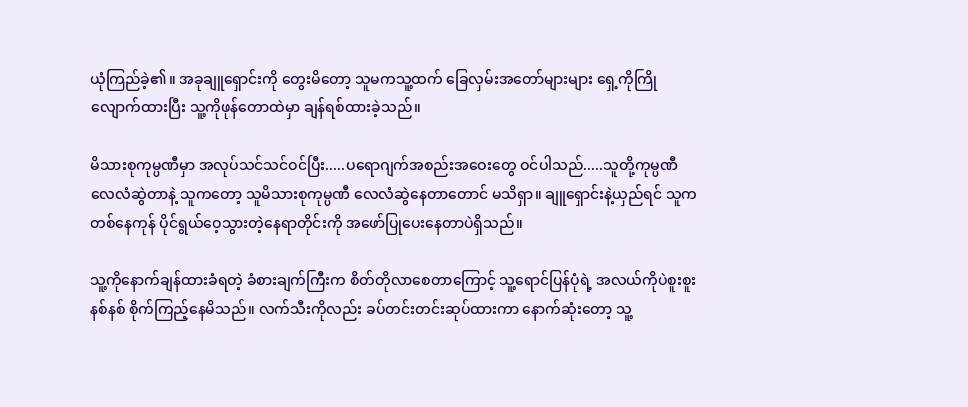ယုံကြည်ခဲ့၏။ အခုချူရှောင်းကို တွေးမိတော့ သူမကသူ့ထက် ခြေလှမ်းအတော်များများ ရှေ့ကိုကြိုလျောက်ထားပြီး သူ့ကိုဖုန်တောထဲမှာ ချန်ရစ်ထားခဲ့သည်။

မိသားစုကုမ္ပဏီမှာ အလုပ်သင်သင်ဝင်ပြီး.....ပရောဂျက်အစည်းအဝေးတွေ ဝင်ပါသည်.....သူတို့ကုမ္ပဏီ လေလံဆွဲတာနဲ့ သူကတော့ သူမိသားစုကုမ္ပဏီ လေလံဆွဲနေတာတောင် မသိရှာ။ ချူရှောင်းနဲ့ယှည်ရင် သူကတစ်နေကုန် ပိုင်ရွယ်ဝေ့သွားတဲ့နေရာတိုင်းကို အဖော်ပြုပေးနေတာပဲရှိသည်။

သူ့ကိုနောက်ချန်ထားခံရတဲ့ ခံစားချက်ကြီးက စိတ်တိုလာစေတာကြောင့် သူ့ရောင်ပြန်ပုံရဲ့ အလယ်ကိုပဲစူးစူးနစ်နစ် စိုက်ကြည့်နေမိသည်။ လက်သီးကိုလည်း ခပ်တင်းတင်းဆုပ်ထားကာ နောက်ဆုံးတော့ သူ့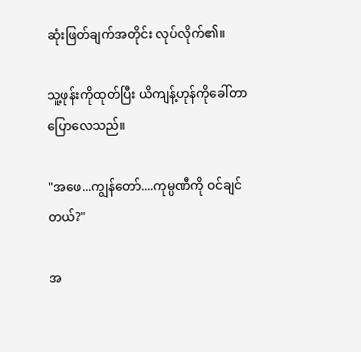ဆုံးဖြတ်ချက်အတိုင်း လုပ်လိုက်၏။

သူ့ဖုန်းကိုထုတ်ပြီး ယိကျန့်ဟုန်ကိုခေါ်တာပြောလေသည်။

"အဖေ...ကျွန်တော်....ကုမ္ပဏီကို ဝင်ချင်တယ်?"

အ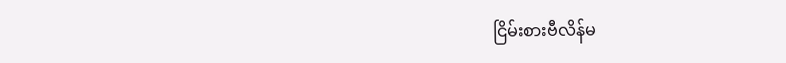ငြိမ်းစားဗီလိန်မ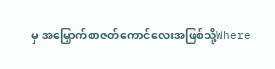မှ အမြှောက်စာဇတ်ကောင်လေးအဖြစ်သို့Where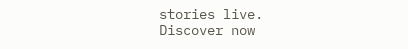stories live. Discover now